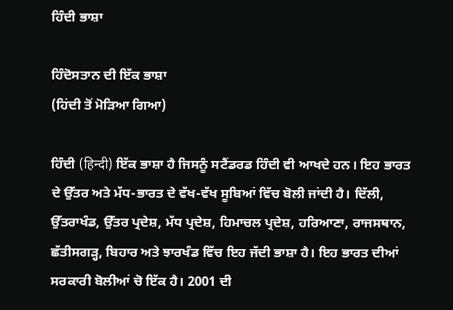ਹਿੰਦੀ ਭਾਸ਼ਾ

ਹਿੰਦੋਸਤਾਨ ਦੀ ਇੱਕ ਭਾਸ਼ਾ
(ਹਿਂਦੀ ਤੋਂ ਮੋੜਿਆ ਗਿਆ)

ਹਿੰਦੀ (हिन्दी) ਇੱਕ ਭਾਸ਼ਾ ਹੈ ਜਿਸਨੂੰ ਸਟੈਂਡਰਡ ਹਿੰਦੀ ਵੀ ਆਖਦੇ ਹਨ। ਇਹ ਭਾਰਤ ਦੇ ਉੱਤਰ ਅਤੇ ਮੱਧ-ਭਾਰਤ ਦੇ ਵੱਖ-ਵੱਖ ਸੂਬਿਆਂ ਵਿੱਚ ਬੋਲੀ ਜਾਂਦੀ ਹੈ। ਦਿੱਲੀ, ਉੱਤਰਾਖੰਡ, ਉੱਤਰ ਪ੍ਰਦੇਸ਼, ਮੱਧ ਪ੍ਰਦੇਸ਼, ਹਿਮਾਚਲ ਪ੍ਰਦੇਸ਼, ਹਰਿਆਣਾ, ਰਾਜਸਥਾਨ, ਛੱਤੀਸਗੜ੍ਹ, ਬਿਹਾਰ ਅਤੇ ਝਾਰਖੰਡ ਵਿੱਚ ਇਹ ਜੱਦੀ ਭਾਸ਼ਾ ਹੈ। ਇਹ ਭਾਰਤ ਦੀਆਂ ਸਰਕਾਰੀ ਬੋਲੀਆਂ ਚੋ ਇੱਕ ਹੈ। 2001 ਦੀ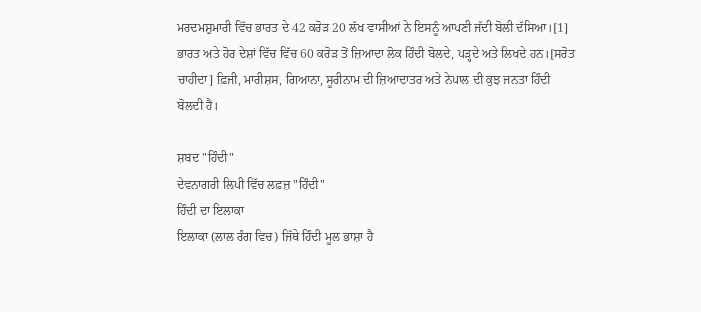ਮਰਦਮਸ਼ੁਮਾਰੀ ਵਿੱਚ ਭਾਰਤ ਦੇ 42 ਕਰੋੜ 20 ਲੱਖ ਵਾਸੀਆਂ ਨੇ ਇਸਨੂੰ ਆਪਣੀ ਜੱਦੀ ਬੋਲੀ ਦੱਸਿਆ।[1] ਭਾਰਤ ਅਤੇ ਹੋਰ ਦੇਸ਼ਾਂ ਵਿੱਚ ਵਿੱਚ 60 ਕਰੋੜ ਤੋਂ ਜ਼ਿਆਦਾ ਲੋਕ ਹਿੰਦੀ ਬੋਲਦੇ, ਪੜ੍ਹਦੇ ਅਤੇ ਲਿਖਦੇ ਹਨ।[ਸਰੋਤ ਚਾਹੀਦਾ] ਫ਼ਿਜੀ, ਮਾਰੀਸ਼ਸ, ਗਿਆਨਾ, ਸੂਰੀਨਾਮ ਦੀ ਜ਼ਿਆਦਾਤਰ ਅਤੇ ਨੇਪਾਲ ਦੀ ਕੁਝ ਜਨਤਾ ਹਿੰਦੀ ਬੋਲਦੀ ਹੈ।

ਸ਼ਬਦ "ਹਿੰਦੀ"
ਦੇਵਨਾਗਰੀ ਲਿਪੀ ਵਿੱਚ ਲਫ਼ਜ਼ "ਹਿੰਦੀ"
ਹਿੰਦੀ ਦਾ ਇਲਾਕਾ
ਇਲਾਕਾ (ਲਾਲ ਰੰਗ ਵਿਚ) ਜਿੱਥੇ ਹਿੰਦੀ ਮੂਲ ਭਾਸ਼ਾ ਹੈ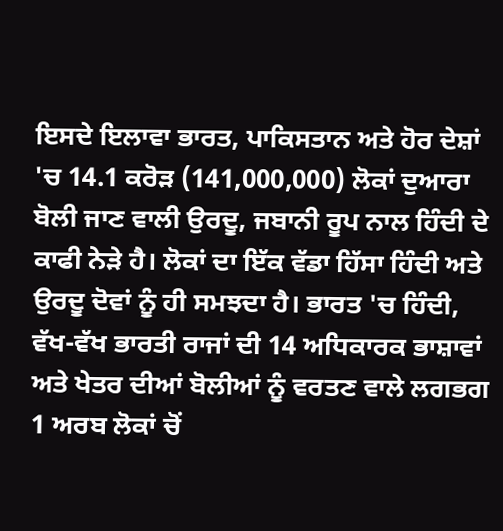ਇਸਦੇ ਇਲਾਵਾ ਭਾਰਤ, ਪਾਕਿਸਤਾਨ ਅਤੇ ਹੋਰ ਦੇਸ਼ਾਂ 'ਚ 14.1 ਕਰੋੜ (141,000,000) ਲੋਕਾਂ ਦੁਆਰਾ ਬੋਲੀ ਜਾਣ ਵਾਲੀ ਉਰਦੂ, ਜਬਾਨੀ ਰੂਪ ਨਾਲ ਹਿੰਦੀ ਦੇ ਕਾਫੀ ਨੇੜੇ ਹੈ। ਲੋਕਾਂ ਦਾ ਇੱਕ ਵੱਡਾ ਹਿੱਸਾ ਹਿੰਦੀ ਅਤੇ ਉਰਦੂ ਦੋਵਾਂ ਨੂੰ ਹੀ ਸਮਝਦਾ ਹੈ। ਭਾਰਤ 'ਚ ਹਿੰਦੀ, ਵੱਖ-ਵੱਖ ਭਾਰਤੀ ਰਾਜਾਂ ਦੀ 14 ਅਧਿਕਾਰਕ ਭਾਸ਼ਾਵਾਂ ਅਤੇ ਖੇਤਰ ਦੀਆਂ ਬੋਲੀਆਂ ਨੂੰ ਵਰਤਣ ਵਾਲੇ ਲਗਭਗ 1 ਅਰਬ ਲੋਕਾਂ ਚੋਂ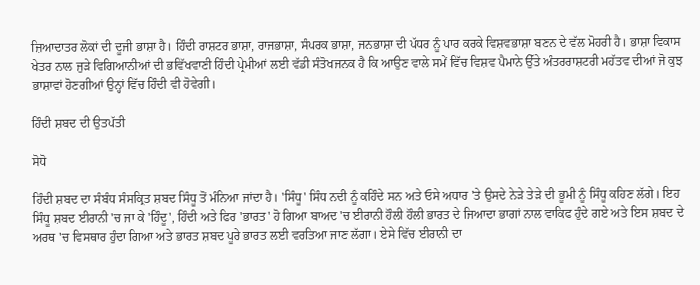ਜ਼ਿਆਦਾਤਰ ਲੋਕਾਂ ਦੀ ਦੂਜੀ ਭਾਸ਼ਾ ਹੈ। ਹਿੰਦੀ ਰਾਸ਼ਟਰ ਭਾਸ਼ਾ, ਰਾਜਭਾਸ਼ਾ, ਸੰਪਰਕ ਭਾਸ਼ਾ, ਜਨਭਾਸ਼ਾ ਦੀ ਪੱਧਰ ਨੂੰ ਪਾਰ ਕਰਕੇ ਵਿਸ਼ਵਭਾਸ਼ਾ ਬਣਨ ਦੇ ਵੱਲ ਮੋਹਰੀ ਹੈ। ਭਾਸ਼ਾ ਵਿਕਾਸ ਖੇਤਰ ਨਾਲ ਜੁੜੇ ਵਿਗਿਆਨੀਆਂ ਦੀ ਭਵਿੱਖਵਾਣੀ ਹਿੰਦੀ ਪ੍ਰੇਮੀਆਂ ਲਈ ਵੱਡੀ ਸੰਤੋਖਜਨਕ ਹੈ ਕਿ ਆਉਣ ਵਾਲੇ ਸਮੇਂ ਵਿੱਚ ਵਿਸ਼ਵ ਪੈਮਾਨੇ ਉੱਤੇ ਅੰਤਰਰਾਸ਼ਟਰੀ ਮਹੱਤਵ ਦੀਆਂ ਜੋ ਕੁਝ ਭਾਸ਼ਾਵਾਂ ਹੋਣਗੀਆਂ ਉਨ੍ਹਾਂ ਵਿੱਚ ਹਿੰਦੀ ਵੀ ਹੋਵੇਗੀ।

ਹਿੰਦੀ ਸ਼ਬਦ ਦੀ ਉਤਪੱਤੀ

ਸੋਧੋ

ਹਿੰਦੀ ਸ਼ਬਦ ਦਾ ਸੰਬੰਧ ਸੰਸਕ੍ਰਿਤ ਸ਼ਬਦ ਸਿੰਧੂ ਤੋਂ ਮੰਨਿਆ ਜਾਂਦਾ ਹੈ। 'ਸਿੰਧੂ' ਸਿੰਧ ਨਦੀ ਨੂੰ ਕਹਿੰਦੇ ਸਨ ਅਤੇ ਓਸੇ ਅਧਾਰ 'ਤੇ ਉਸਦੇ ਨੇੜੇ ਤੇੜੇ ਦੀ ਭੂਮੀ ਨੂੰ ਸਿੰਧੂ ਕਹਿਣ ਲੱਗੇ। ਇਹ ਸਿੰਧੂ ਸ਼ਬਦ ਈਰਾਨੀ 'ਚ ਜਾ ਕੇ 'ਹਿੰਦੂ', ਹਿੰਦੀ ਅਤੇ ਫਿਰ 'ਭਾਰਤ' ਹੋ ਗਿਆ ਬਾਅਦ 'ਚ ਈਰਾਨੀ ਹੌਲੀ ਹੌਲੀ ਭਾਰਤ ਦੇ ਜਿਆਦਾ ਭਾਗਾਂ ਨਾਲ ਵਾਕਿਫ ਹੁੰਦੇ ਗਏ ਅਤੇ ਇਸ ਸ਼ਬਦ ਦੇ ਅਰਥ 'ਚ ਵਿਸਥਾਰ ਹੁੰਦਾ ਗਿਆ ਅਤੇ ਭਾਰਤ ਸ਼ਬਦ ਪੂਰੇ ਭਾਰਤ ਲਈ ਵਰਤਿਆ ਜਾਣ ਲੱਗਾ। ਏਸੇ ਵਿੱਚ ਈਰਾਨੀ ਦਾ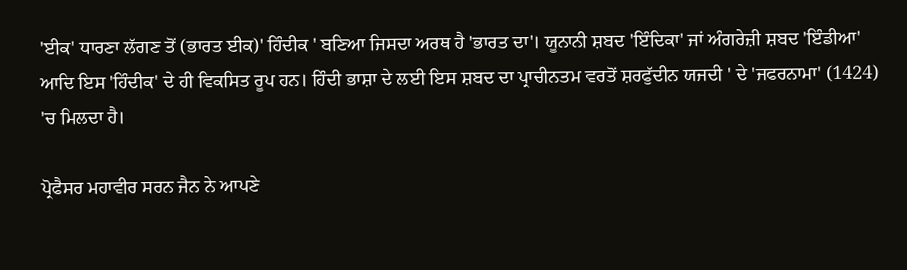'ਈਕ' ਧਾਰਣਾ ਲੱਗਣ ਤੋਂ (ਭਾਰਤ ਈਕ)' ਹਿੰਦੀਕ ' ਬਣਿਆ ਜਿਸਦਾ ਅਰਥ ਹੈ 'ਭਾਰਤ ਦਾ'। ਯੂਨਾਨੀ ਸ਼ਬਦ 'ਇੰਦਿਕਾ' ਜਾਂ ਅੰਗਰੇਜ਼ੀ ਸ਼ਬਦ 'ਇੰਡੀਆ' ਆਦਿ ਇਸ 'ਹਿੰਦੀਕ' ਦੇ ਹੀ ਵਿਕਸਿਤ ਰੂਪ ਹਨ। ਹਿੰਦੀ ਭਾਸ਼ਾ ਦੇ ਲਈ ਇਸ ਸ਼ਬਦ ਦਾ ਪ੍ਰਾਚੀਨਤਮ ਵਰਤੋਂ ਸ਼ਰਫੁੱਦੀਨ ਯਜਦੀ ' ਦੇ 'ਜਫਰਨਾਮਾ' (1424) 'ਚ ਮਿਲਦਾ ਹੈ।

ਪ੍ਰੋਫੈਸਰ ਮਹਾਵੀਰ ਸਰਨ ਜੈਨ ਨੇ ਆਪਣੇ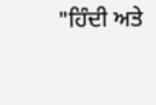"ਹਿੰਦੀ ਅਤੇ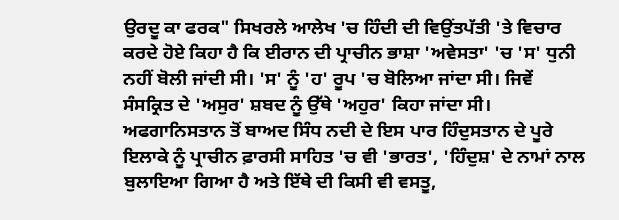ਉਰਦੂ ਕਾ ਫਰਕ" ਸਿਖਰਲੇ ਆਲੇਖ 'ਚ ਹਿੰਦੀ ਦੀ ਵਿਉਂਤਪੱਤੀ 'ਤੇ ਵਿਚਾਰ ਕਰਦੇ ਹੋਏ ਕਿਹਾ ਹੈ ਕਿ ਈਰਾਨ ਦੀ ਪ੍ਰਾਚੀਨ ਭਾਸ਼ਾ 'ਅਵੇਸਤਾ' 'ਚ 'ਸ' ਧੁਨੀ ਨਹੀਂ ਬੋਲੀ ਜਾਂਦੀ ਸੀ। 'ਸ' ਨੂੰ 'ਹ' ਰੂਪ 'ਚ ਬੋਲਿਆ ਜਾਂਦਾ ਸੀ। ਜਿਵੇਂ ਸੰਸਕ੍ਰਿਤ ਦੇ 'ਅਸੁਰ' ਸ਼ਬਦ ਨੂੰ ਉੱਥੇ 'ਅਹੁਰ' ਕਿਹਾ ਜਾਂਦਾ ਸੀ। ਅਫਗਾਨਿਸਤਾਨ ਤੋਂ ਬਾਅਦ ਸਿੰਧ ਨਦੀ ਦੇ ਇਸ ਪਾਰ ਹਿੰਦੁਸਤਾਨ ਦੇ ਪੂਰੇ ਇਲਾਕੇ ਨੂੰ ਪ੍ਰਾਚੀਨ ਫ਼ਾਰਸੀ ਸਾਹਿਤ 'ਚ ਵੀ 'ਭਾਰਤ', 'ਹਿੰਦੁਸ਼' ਦੇ ਨਾਮਾਂ ਨਾਲ ਬੁਲਾਇਆ ਗਿਆ ਹੈ ਅਤੇ ਇੱਥੇ ਦੀ ਕਿਸੀ ਵੀ ਵਸਤੂ,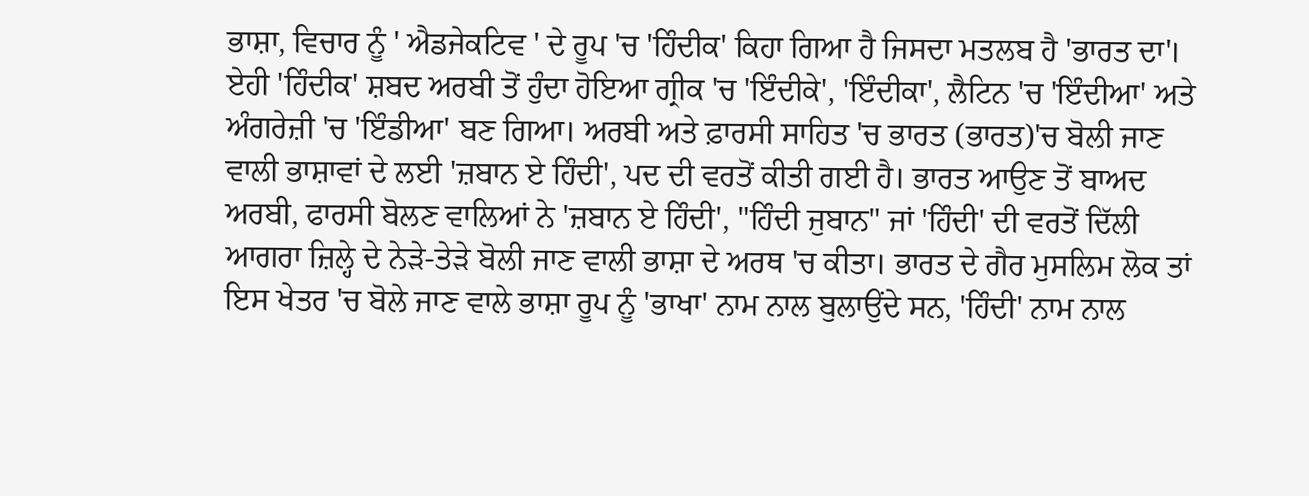ਭਾਸ਼ਾ, ਵਿਚਾਰ ਨੂੰ ' ਐਡਜੇਕਟਿਵ ' ਦੇ ਰੂਪ 'ਚ 'ਹਿੰਦੀਕ' ਕਿਹਾ ਗਿਆ ਹੈ ਜਿਸਦਾ ਮਤਲਬ ਹੈ 'ਭਾਰਤ ਦਾ'। ਏਹੀ 'ਹਿੰਦੀਕ' ਸ਼ਬਦ ਅਰਬੀ ਤੋਂ ਹੁੰਦਾ ਹੋਇਆ ਗ੍ਰੀਕ 'ਚ 'ਇੰਦੀਕੇ', 'ਇੰਦੀਕਾ', ਲੈਟਿਨ 'ਚ 'ਇੰਦੀਆ' ਅਤੇ ਅੰਗਰੇਜ਼ੀ 'ਚ 'ਇੰਡੀਆ' ਬਣ ਗਿਆ। ਅਰਬੀ ਅਤੇ ਫ਼ਾਰਸੀ ਸਾਹਿਤ 'ਚ ਭਾਰਤ (ਭਾਰਤ)'ਚ ਬੋਲੀ ਜਾਣ ਵਾਲੀ ਭਾਸ਼ਾਵਾਂ ਦੇ ਲਈ 'ਜ਼ਬਾਨ ਏ ਹਿੰਦੀ', ਪਦ ਦੀ ਵਰਤੋਂ ਕੀਤੀ ਗਈ ਹੈ। ਭਾਰਤ ਆਉਣ ਤੋਂ ਬਾਅਦ ਅਰਬੀ, ਫਾਰਸੀ ਬੋਲਣ ਵਾਲਿਆਂ ਨੇ 'ਜ਼ਬਾਨ ਏ ਹਿੰਦੀ', "ਹਿੰਦੀ ਜੁਬਾਨ" ਜਾਂ 'ਹਿੰਦੀ' ਦੀ ਵਰਤੋਂ ਦਿੱਲੀ ਆਗਰਾ ਜ਼ਿਲ੍ਹੇ ਦੇ ਨੇੜੇ-ਤੇੜੇ ਬੋਲੀ ਜਾਣ ਵਾਲੀ ਭਾਸ਼ਾ ਦੇ ਅਰਥ 'ਚ ਕੀਤਾ। ਭਾਰਤ ਦੇ ਗੈਰ ਮੁਸਲਿਮ ਲੋਕ ਤਾਂ ਇਸ ਖੇਤਰ 'ਚ ਬੋਲੇ ਜਾਣ ਵਾਲੇ ਭਾਸ਼ਾ ਰੂਪ ਨੂੰ 'ਭਾਖਾ' ਨਾਮ ਨਾਲ ਬੁਲਾਉਂਦੇ ਸਨ, 'ਹਿੰਦੀ' ਨਾਮ ਨਾਲ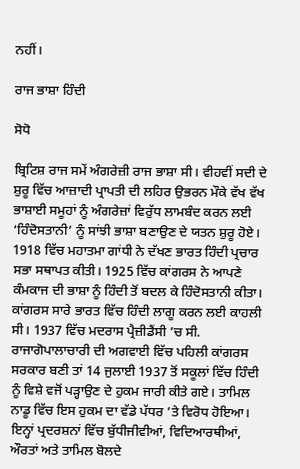ਨਹੀਂ।

ਰਾਜ ਭਾਸ਼ਾ ਹਿੰਦੀ

ਸੋਧੋ

ਬ੍ਰਿਟਿਸ਼ ਰਾਜ ਸਮੇਂ ਅੰਗਰੇਜ਼ੀ ਰਾਜ ਭਾਸ਼ਾ ਸੀ। ਵੀਹਵੀਂ ਸਦੀ ਦੇ ਸ਼ੁਰੂ ਵਿੱਚ ਆਜ਼ਾਦੀ ਪ੍ਰਾਪਤੀ ਦੀ ਲਹਿਰ ਉਭਰਨ ਮੌਕੇ ਵੱਖ ਵੱਖ ਭਾਸ਼ਾਈ ਸਮੂਹਾਂ ਨੂੰ ਅੰਗਰੇਜ਼ਾਂ ਵਿਰੁੱਧ ਲਾਮਬੰਦ ਕਰਨ ਲਈ ‘ਹਿੰਦੋਸਤਾਨੀ’ ਨੂੰ ਸਾਂਝੀ ਭਾਸ਼ਾ ਬਣਾਉਣ ਦੇ ਯਤਨ ਸ਼ੁਰੂ ਹੋਏ। 1918 ਵਿੱਚ ਮਹਾਤਮਾ ਗਾਂਧੀ ਨੇ ਦੱਖਣ ਭਾਰਤ ਹਿੰਦੀ ਪ੍ਰਚਾਰ ਸਭਾ ਸਥਾਪਤ ਕੀਤੀ। 1925 ਵਿੱਚ ਕਾਂਗਰਸ ਨੇ ਆਪਣੇ ਕੰਮਕਾਜ ਦੀ ਭਾਸ਼ਾ ਨੂੰ ਹਿੰਦੀ ਤੋਂ ਬਦਲ ਕੇ ਹਿੰਦੋਸਤਾਨੀ ਕੀਤਾ। ਕਾਂਗਰਸ ਸਾਰੇ ਭਾਰਤ ਵਿੱਚ ਹਿੰਦੀ ਲਾਗੂ ਕਰਨ ਲਈ ਕਾਹਲੀ ਸੀ। 1937 ਵਿੱਚ ਮਦਰਾਸ ਪ੍ਰੈਜ਼ੀਡੈਂਸੀ ’ਚ ਸੀ. ਰਾਜਾਗੋਪਾਲਾਚਾਰੀ ਦੀ ਅਗਵਾਈ ਵਿੱਚ ਪਹਿਲੀ ਕਾਂਗਰਸ ਸਰਕਾਰ ਬਣੀ ਤਾਂ 14 ਜੁਲਾਈ 1937 ਤੋਂ ਸਕੂਲਾਂ ਵਿੱਚ ਹਿੰਦੀ ਨੂੰ ਵਿਸ਼ੇ ਵਜੋਂ ਪੜ੍ਹਾਉਣ ਦੇ ਹੁਕਮ ਜਾਰੀ ਕੀਤੇ ਗਏ। ਤਾਮਿਲ ਨਾਡੂ ਵਿੱਚ ਇਸ ਹੁਕਮ ਦਾ ਵੱਡੇ ਪੱਧਰ ’ਤੇ ਵਿਰੋਧ ਹੋਇਆ। ਇਨ੍ਹਾਂ ਪ੍ਰਦਰਸ਼ਨਾਂ ਵਿੱਚ ਬੁੱਧੀਜੀਵੀਆਂ, ਵਿਦਿਆਰਥੀਆਂ, ਔਰਤਾਂ ਅਤੇ ਤਾਮਿਲ ਬੋਲਦੇ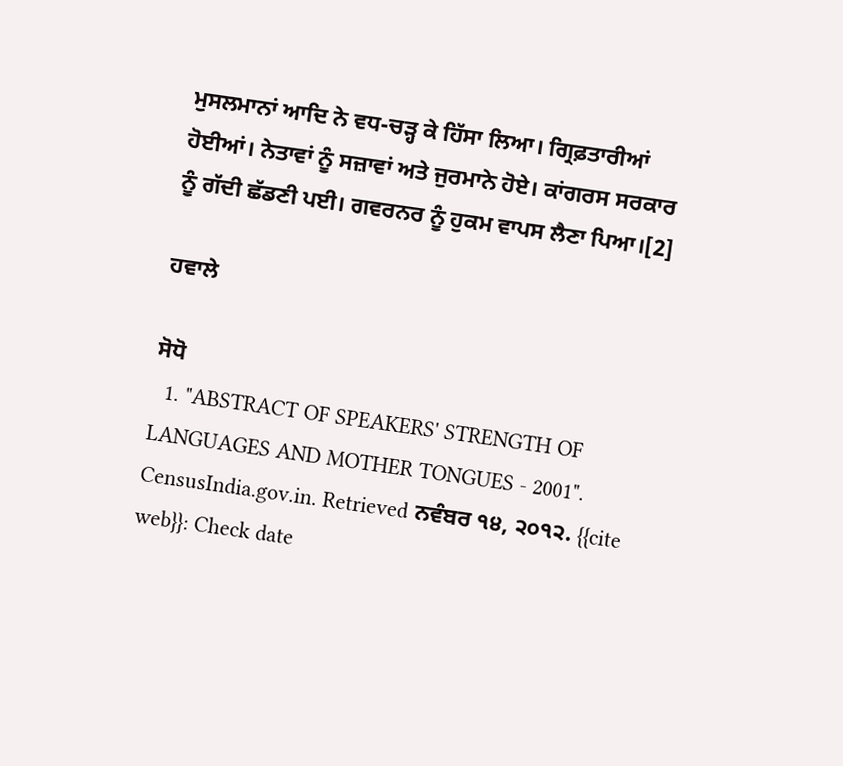ਮੁਸਲਮਾਨਾਂ ਆਦਿ ਨੇ ਵਧ-ਚੜ੍ਹ ਕੇ ਹਿੱਸਾ ਲਿਆ। ਗ੍ਰਿਫ਼ਤਾਰੀਆਂ ਹੋਈਆਂ। ਨੇਤਾਵਾਂ ਨੂੰ ਸਜ਼ਾਵਾਂ ਅਤੇ ਜੁਰਮਾਨੇ ਹੋਏ। ਕਾਂਗਰਸ ਸਰਕਾਰ ਨੂੰ ਗੱਦੀ ਛੱਡਣੀ ਪਈ। ਗਵਰਨਰ ਨੂੰ ਹੁਕਮ ਵਾਪਸ ਲੈਣਾ ਪਿਆ।[2]

ਹਵਾਲੇ

ਸੋਧੋ
  1. "ABSTRACT OF SPEAKERS' STRENGTH OF LANGUAGES AND MOTHER TONGUES - 2001". CensusIndia.gov.in. Retrieved ਨਵੰਬਰ ੧੪, ੨੦੧੨. {{cite web}}: Check date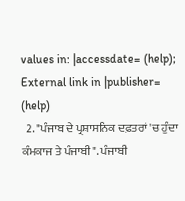values in: |accessdate= (help); External link in |publisher= (help)
  2. "ਪੰਜਾਬ ਦੇ ਪ੍ਰਸ਼ਾਸਨਿਕ ਦਫ਼ਤਰਾਂ 'ਚ ਹੁੰਦਾ ਕੰਮਕਾਜ ਤੇ ਪੰਜਾਬੀ". ਪੰਜਾਬੀ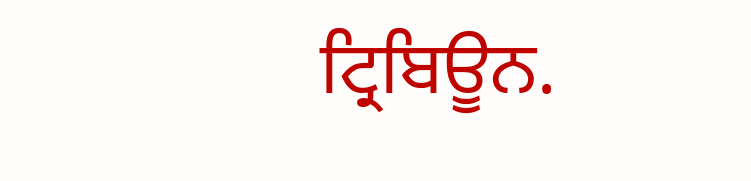ਟ੍ਰਿਬਿਊਨ.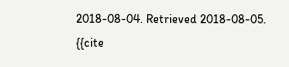2018-08-04. Retrieved 2018-08-05. {{cite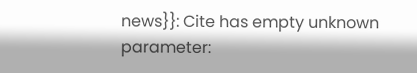news}}: Cite has empty unknown parameter: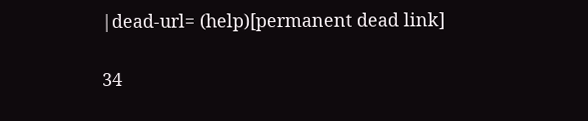|dead-url= (help)[permanent dead link]

34